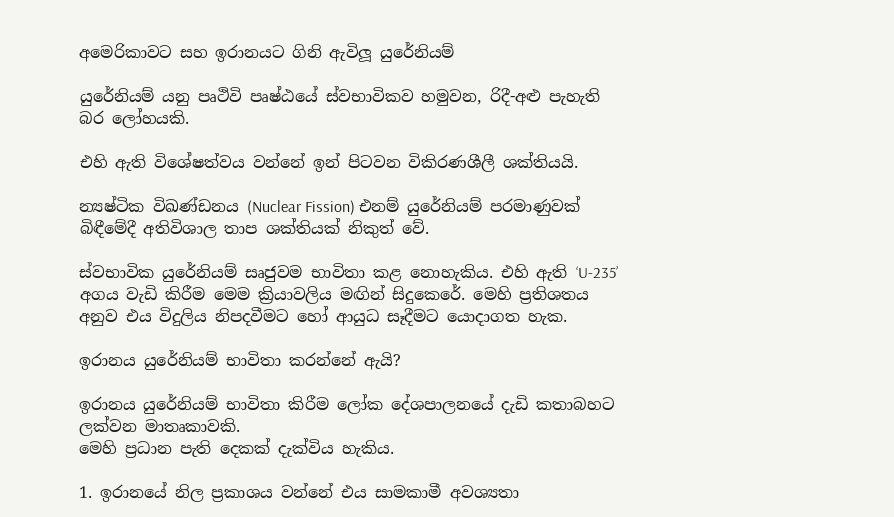අමෙරිකාවට සහ ඉරානයට ගිනි ඇවිලූ යුරේනියම්

යුරේනියම් යනු පෘථිවි පෘෂ්ඨයේ ස්වභාවිකව හමුවන, රිදී-අළු පැහැති බර ලෝහයකි.

එහි ඇති විශේෂත්වය වන්නේ ඉන් පිටවන විකිරණශීලී ශක්තියයි.

න්‍යෂ්ටික විඛණ්ඩනය (Nuclear Fission) එනම් යුරේනියම් පරමාණුවක් බිඳීමේදී අතිවිශාල තාප ශක්තියක් නිකුත් වේ.

ස්වභාවික යුරේනියම් සෘජුවම භාවිතා කළ නොහැකිය. එහි ඇති ‘U-235’ අගය වැඩි කිරීම මෙම ක්‍රියාවලිය මඟින් සිදුකෙරේ. මෙහි ප්‍රතිශතය අනුව එය විදුලිය නිපදවීමට හෝ ආයුධ සෑදීමට යොදාගත හැක.

ඉරානය යුරේනියම් භාවිතා කරන්නේ ඇයි?

ඉරානය යුරේනියම් භාවිතා කිරීම ලෝක දේශපාලනයේ දැඩි කතාබහට ලක්වන මාතෘකාවකි.
මෙහි ප්‍රධාන පැති දෙකක් දැක්විය හැකිය.

1. ඉරානයේ නිල ප්‍රකාශය වන්නේ එය සාමකාමී අවශ්‍යතා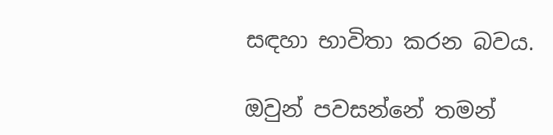සඳහා භාවිතා කරන බවය.

ඔවුන් පවසන්නේ තමන්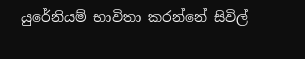යුරේනියම් භාවිතා කරන්නේ සිවිල්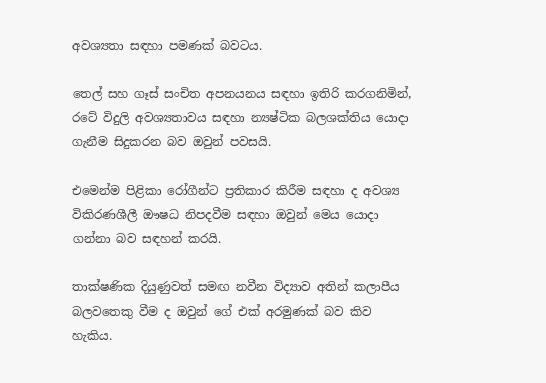අවශ්‍යතා සඳහා පමණක් බවටය.

තෙල් සහ ගෑස් සංචිත අපනයනය සඳහා ඉතිරි කරගනිමින්, රටේ විදුලි අවශ්‍යතාවය සඳහා න්‍යෂ්ටික බලශක්තිය යොදා ගැනීම සිදුකරන බව ඔවුන් පවසයි.

එමෙන්ම පිළිකා රෝගීන්ට ප්‍රතිකාර කිරීම සඳහා ද අවශ්‍ය විකිරණශීලී ඖෂධ නිපදවීම සඳහා ඔවුන් මෙය යොදා ගන්නා බව සඳහන් කරයි.

තාක්ෂණික දියුණුවත් සමඟ නවීන විද්‍යාව අතින් කලාපීය බලවතෙකු වීම ද ඔවුන් ගේ එක් අරමුණක් බව කිව හැකිය.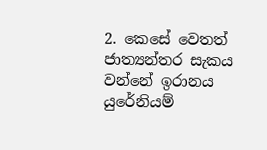2. කෙසේ වෙතත් ජාත්‍යන්තර සැකය වන්නේ ඉරානය යුරේනියම්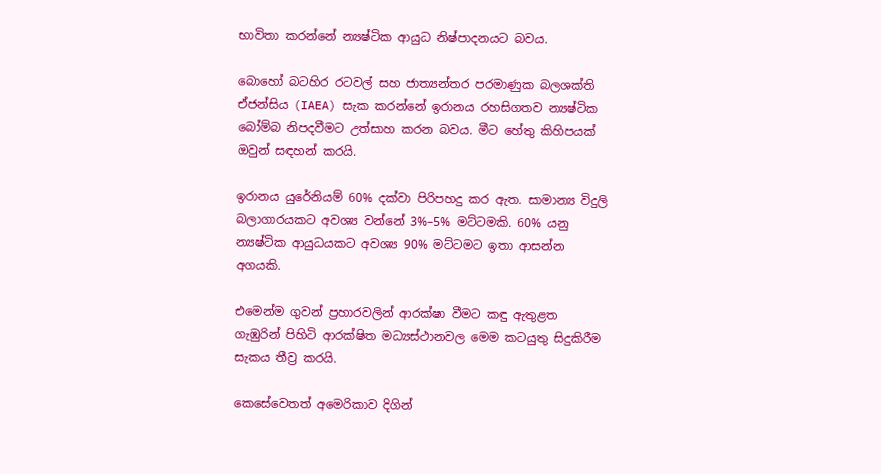භාවිතා කරන්නේ න්‍යෂ්ටික ආයුධ නිෂ්පාදනයට බවය.

බොහෝ බටහිර රටවල් සහ ජාත්‍යන්තර පරමාණුක බලශක්ති ඒජන්සිය (IAEA) සැක කරන්නේ ඉරානය රහසිගතව න්‍යෂ්ටික බෝම්බ නිපදවීමට උත්සාහ කරන බවය. මීට හේතු කිහිපයක් ඔවුන් සඳහන් කරයි.

ඉරානය යුරේනියම් 60% දක්වා පිරිපහදු කර ඇත. සාමාන්‍ය විදුලි බලාගාරයකට අවශ්‍ය වන්නේ 3%–5% මට්ටමකි. 60% යනු න්‍යෂ්ටික ආයුධයකට අවශ්‍ය 90% මට්ටමට ඉතා ආසන්න අගයකි.

එමෙන්ම ගුවන් ප්‍රහාරවලින් ආරක්ෂා වීමට කඳු ඇතුළත ගැඹුරින් පිහිටි ආරක්ෂිත මධ්‍යස්ථානවල මෙම කටයුතු සිදුකිරීම සැකය තීව්‍ර කරයි.

කෙසේවෙතත් අමෙරිකාව දිගින්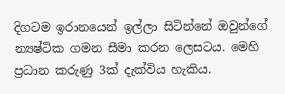දිගටම ඉරානයෙන් ඉල්ලා සිටින්නේ ඔවුන්ගේ න්‍යෂ්ටික ගමන සීමා කරන ලෙසටය. මෙහි ප්‍රධාන කරුණු 3ක් දැක්විය හැකිය.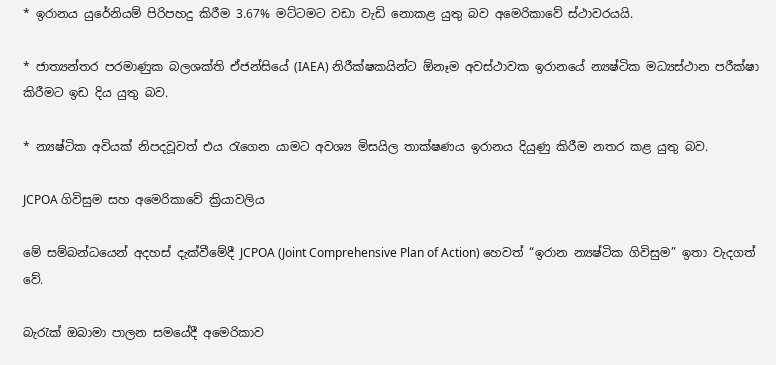* ඉරානය යුරේනියම් පිරිපහදු කිරීම 3.67% මට්ටමට වඩා වැඩි නොකළ යුතු බව අමෙරිකාවේ ස්ථාවරයයි.

* ජාත්‍යන්තර පරමාණුක බලශක්ති ඒජන්සියේ (IAEA) නිරීක්ෂකයින්ට ඕනෑම අවස්ථාවක ඉරානයේ න්‍යෂ්ටික මධ්‍යස්ථාන පරීක්ෂා කිරීමට ඉඩ දිය යුතු බව.

* න්‍යෂ්ටික අවියක් නිපදවූවත් එය රැගෙන යාමට අවශ්‍ය මිසයිල තාක්ෂණය ඉරානය දියුණු කිරීම නතර කළ යුතු බව.

JCPOA ගිවිසුම සහ අමෙරිකාවේ ක්‍රියාවලිය

මේ සම්බන්ධයෙන් අදහස් දැක්වීමේදී JCPOA (Joint Comprehensive Plan of Action) හෙවත් “ඉරාන න්‍යෂ්ටික ගිවිසුම” ඉතා වැදගත් වේ.

බැරැක් ඔබාමා පාලන සමයේදී අමෙරිකාව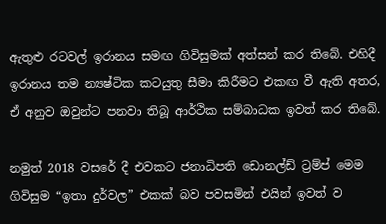ඇතුළු රටවල් ඉරානය සමඟ ගිවිසුමක් අත්සන් කර තිබේ. එහිදී ඉරානය තම න්‍යෂ්ටික කටයුතු සීමා කිරීමට එකඟ වී ඇති අතර, ඒ අනුව ඔවුන්ට පනවා තිබූ ආර්ථික සම්බාධක ඉවත් කර තිබේ.

නමුත් 2018 වසරේ දී එවකට ජනාධිපති ඩොනල්ඩ් ට්‍රම්ප් මෙම ගිවිසුම “ඉතා දුර්වල” එකක් බව පවසමින් එයින් ඉවත් ව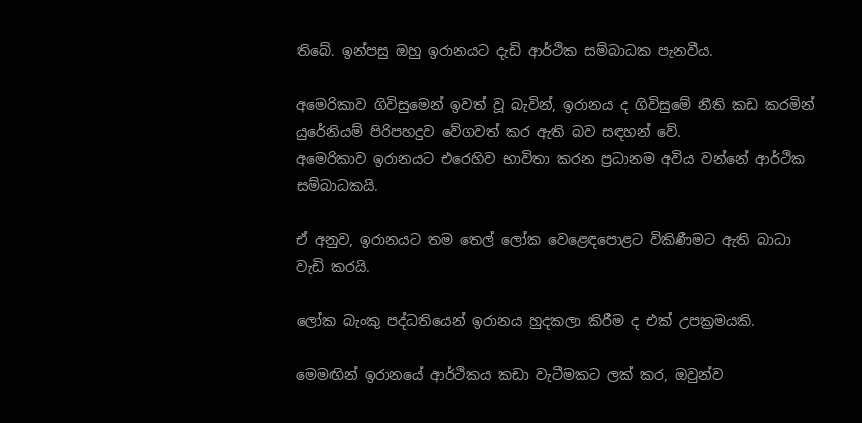තිබේ. ඉන්පසු ඔහු ඉරානයට දැඩි ආර්ථික සම්බාධක පැනවීය.

අමෙරිකාව ගිවිසුමෙන් ඉවත් වූ බැවින්, ඉරානය ද ගිවිසුමේ නීති කඩ කරමින් යුරේනියම් පිරිපහදුව වේගවත් කර ඇති බව සඳහන් වේ.
අමෙරිකාව ඉරානයට එරෙහිව භාවිතා කරන ප්‍රධානම අවිය වන්නේ ආර්ථික සම්බාධකයි.

ඒ අනුව, ඉරානයට තම තෙල් ලෝක වෙළෙඳපොළට විකිණීමට ඇති බාධා වැඩි කරයි.

ලෝක බැංකු පද්ධතියෙන් ඉරානය හුදකලා කිරීම ද එක් උපක්‍රමයකි.

මෙමඟින් ඉරානයේ ආර්ථිකය කඩා වැටීමකට ලක් කර, ඔවුන්ව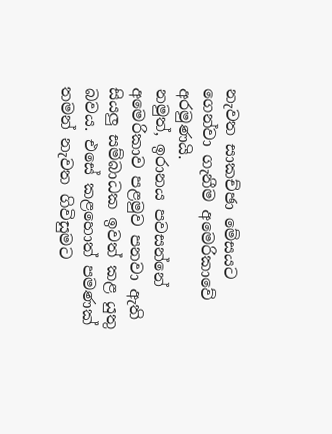නැවත සාකච්ඡා මේසයට ගෙන්වා ගැනීම අමෙරිකාවේ අරමුණයි.
නමුත්, ඉරානය පවසන්නේ අමෙරිකාව පළමුව පනවා ඇති සියලු සම්බාධක ඉවත් කළ යුතු බවය. එසේ කළහොත් පමණක් තමන් නැවත ගිවිසුමට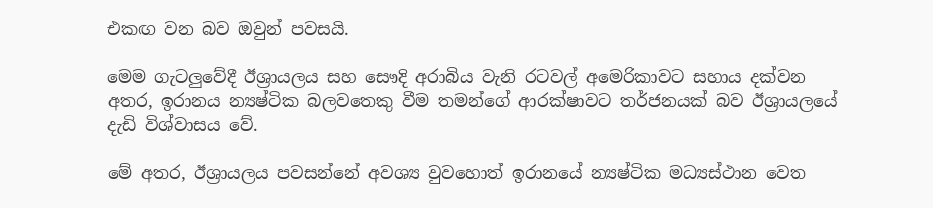එකඟ වන බව ඔවුන් පවසයි.

මෙම ගැටලුවේදී ඊශ්‍රායලය සහ සෞදි අරාබිය වැනි රටවල් අමෙරිකාවට සහාය දක්වන අතර, ඉරානය න්‍යෂ්ටික බලවතෙකු වීම තමන්ගේ ආරක්ෂාවට තර්ජනයක් බව ඊශ්‍රායලයේ දැඩි විශ්වාසය වේ.

මේ අතර, ඊශ්‍රායලය පවසන්නේ අවශ්‍ය වුවහොත් ඉරානයේ න්‍යෂ්ටික මධ්‍යස්ථාන වෙත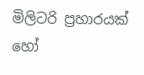මිලිටරි ප්‍රහාරයක් හෝ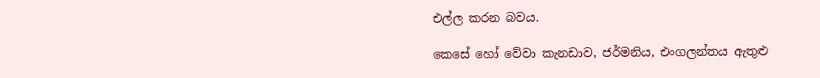එල්ල කරන බවය.

කෙසේ හෝ වේවා කැනඩාව, ජර්මනිය, එංගලන්තය ඇතුළු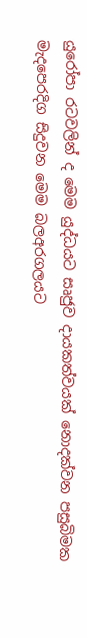යුරෝපා රටවලින් ද මෙම යුද්ධයට සෘජුව දායකත්වයක් නොදක්වන පසුබිමක මැදපෙරදිග සිදුවන මෙම බලඅරගලයට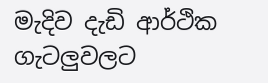මැදිව දැඩි ආර්ථික ගැටලුවලට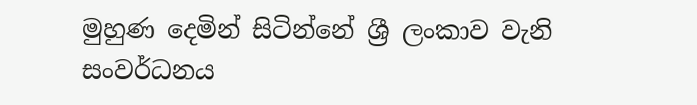මුහුණ දෙමින් සිටින්නේ ශ්‍රී ලංකාව වැනි සංවර්ධනය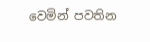වෙමින් පවතින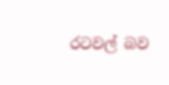රටවල් බව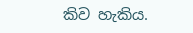කිව හැකිය.